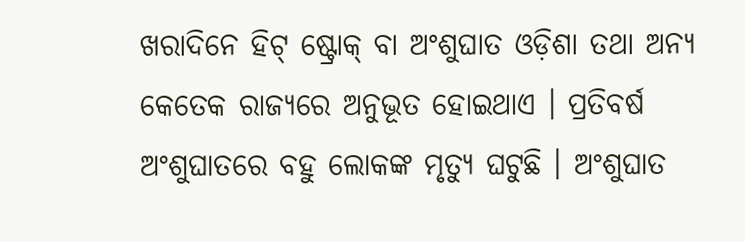ଖରାଦିନେ ହିଟ୍ ଷ୍ଟ୍ରୋକ୍ ବା ଅଂଶୁଘାତ ଓଡ଼ିଶା ତଥା ଅନ୍ୟ କେତେକ ରାଜ୍ୟରେ ଅନୁଭୂତ ହୋଇଥାଏ । ପ୍ରତିବର୍ଷ ଅଂଶୁଘାତରେ ବହୁ ଲୋକଙ୍କ ମୃତ୍ୟୁ ଘଟୁଛି । ଅଂଶୁଘାତ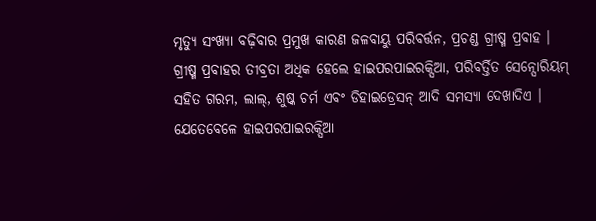ମୃତ୍ୟୁ ସଂଖ୍ୟା ବଢ଼ିବାର ପ୍ରମୁଖ କାରଣ ଜଳବାୟୁ ପରିବର୍ତ୍ତନ, ପ୍ରଚଣ୍ଡ ଗ୍ରୀଷ୍ମ ପ୍ରବାହ । ଗ୍ରୀଷ୍ମ ପ୍ରବାହର ତୀବ୍ରତା ଅଧିକ ହେଲେ ହାଇପରପାଇରକ୍ସିଆ, ପରିବର୍ତ୍ତିତ ସେନ୍ସୋରିୟମ୍ ସହିତ ଗରମ, ଲାଲ୍, ଶୁଷ୍କ ଚର୍ମ ଏବଂ ଡିହାଇଡ୍ରେସନ୍ ଆଦି ସମସ୍ୟା ଦେଖାଦିଏ । ଯେତେବେଳେ ହାଇପରପାଇରକ୍ସିଆ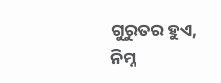ଗୁରୁତର ହୁଏ, ନିମ୍ନ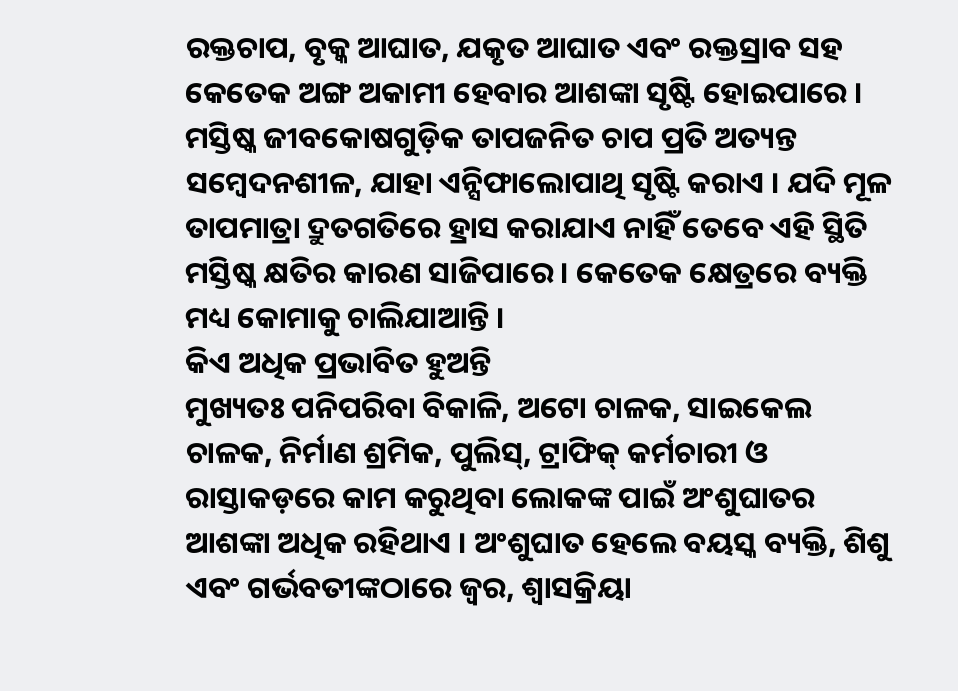ରକ୍ତଚାପ, ବୃକ୍କ ଆଘାତ, ଯକୃତ ଆଘାତ ଏବଂ ରକ୍ତସ୍ରାବ ସହ କେତେକ ଅଙ୍ଗ ଅକାମୀ ହେବାର ଆଶଙ୍କା ସୃଷ୍ଟି ହୋଇପାରେ । ମସ୍ତିଷ୍କ ଜୀବକୋଷଗୁଡ଼ିକ ତାପଜନିତ ଚାପ ପ୍ରତି ଅତ୍ୟନ୍ତ ସମ୍ବେଦନଶୀଳ, ଯାହା ଏନ୍ସିଫାଲୋପାଥି ସୃଷ୍ଟି କରାଏ । ଯଦି ମୂଳ ତାପମାତ୍ରା ଦ୍ରୁତଗତିରେ ହ୍ରାସ କରାଯାଏ ନାହିଁ ତେବେ ଏହି ସ୍ଥିତି ମସ୍ତିଷ୍କ କ୍ଷତିର କାରଣ ସାଜିପାରେ । କେତେକ କ୍ଷେତ୍ରରେ ବ୍ୟକ୍ତି ମଧ୍ୟ କୋମାକୁ ଚାଲିଯାଆନ୍ତି ।
କିଏ ଅଧିକ ପ୍ରଭାବିତ ହୁଅନ୍ତି
ମୁଖ୍ୟତଃ ପନିପରିବା ବିକାଳି, ଅଟୋ ଚାଳକ, ସାଇକେଲ ଚାଳକ, ନିର୍ମାଣ ଶ୍ରମିକ, ପୁଲିସ୍, ଟ୍ରାଫିକ୍ କର୍ମଚାରୀ ଓ ରାସ୍ତାକଡ଼ରେ କାମ କରୁଥିବା ଲୋକଙ୍କ ପାଇଁ ଅଂଶୁଘାତର ଆଶଙ୍କା ଅଧିକ ରହିଥାଏ । ଅଂଶୁଘାତ ହେଲେ ବୟସ୍କ ବ୍ୟକ୍ତି, ଶିଶୁ ଏବଂ ଗର୍ଭବତୀଙ୍କଠାରେ ଜ୍ୱର, ଶ୍ୱାସକ୍ରିୟା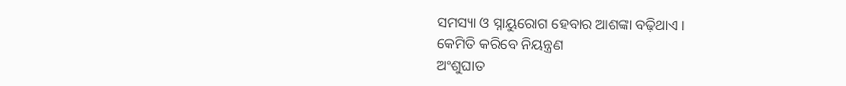ସମସ୍ୟା ଓ ସ୍ନାୟୁରୋଗ ହେବାର ଆଶଙ୍କା ବଢ଼ିଥାଏ ।
କେମିତି କରିବେ ନିୟନ୍ତ୍ରଣ
ଅଂଶୁଘାତ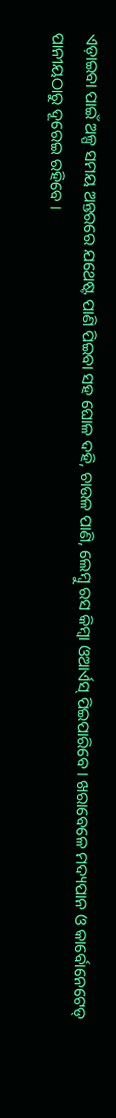ଏଡ଼ାଇବା ପାଇଁ ଅଳ୍ପ ସମୟ ଅନ୍ତରରେ ଯଥେଷ୍ଟ ପାଣି ପିଇବା ସହ ଘୋଳ ଦହି, ଚାଉଳ ପାଣି, ଲେମ୍ବୁ ରସ କିମ୍ବା ଓଆର୍ଏସ୍ ପିଇପାରିବେ । ଖରାବେଳେ ମଦ୍ୟପାନ ଓ କାର୍ବୋନେଟେଡ୍ ପାନୀୟଠାରୁ ଦୂରେଇ ରହିବେ ।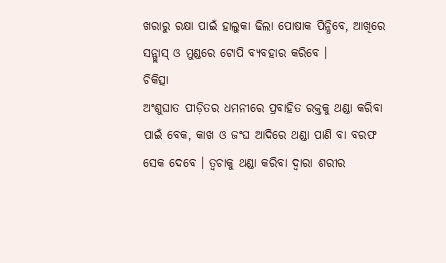ଖରାରୁ ରକ୍ଷା ପାଇଁ ହାଲୁକା ଢିଲା ପୋଷାକ ପିନ୍ଧିବେ, ଆଖିରେ ସନ୍ଗ୍ଲାସ୍ ଓ ମୁଣ୍ଡରେ ଟୋପି ବ୍ୟବହାର କରିବେ ।
ଚିକିତ୍ସା
ଅଂଶୁଘାତ ପୀଡ଼ିତର ଧମନୀରେ ପ୍ରବାହିତ ରକ୍ତକୁ ଥଣ୍ଡା କରିବା ପାଇଁ ବେକ, କାଖ ଓ ଜଂଘ ଆଦିରେ ଥଣ୍ଡା ପାଣି ବା ବରଫ ସେକ ଦେବେ । ତ୍ୱଚାକୁ ଥଣ୍ଡା କରିବା ଦ୍ୱାରା ଶରୀର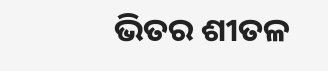ଭିତର ଶୀତଳ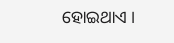ହୋଇଥାଏ ।